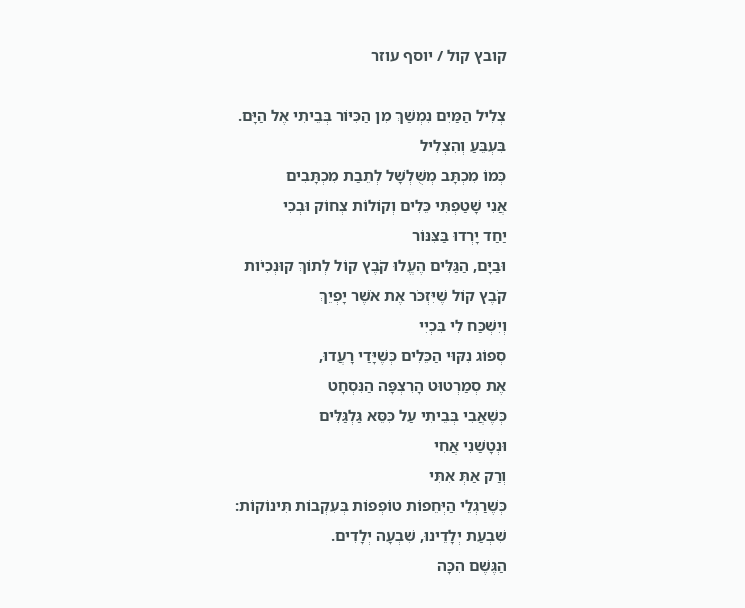קובץ קול / יוסף עוזר

צְלִיל הַמַּיִם נִמְשַׁךְ מִן הַכִּיּוֹר בְּבֵיתִי אֶל הַיָּם.
בִּעְבֵּעַ וְהִצְלִיל
כְּמוֹ מִכְתָּב מְשֻׁלְשָׁל לְתֵבַת מִכְתָּבִים
אֲנִי שָׁטַפְתִּי כֵּלִים וְקוֹלוֹת צְחוֹק וּבְכִי
יַחַד יָרְדוּ בַּצִּנּוֹר
וּבַיָּם, הַגַּלִּים הֶעֱלוּ קֹבֶץ קוֹל לְתוֹךְ קוּנְכִיֹות
קֹבֶץ קוֹל שֶׁיִּזְכֹּר אֶת אֹשֶׁר יָפְיֵךְ
וְיִשְׁכַּח לִי בִּכְיִי
סְפוֹג נִקּוּי הַכֵּלִים כְּשֶׁיָּדַי רָעֲדוּ,
אֶת סְמַרְטוּט הָרִצְפָּה הַנִּסְחָט
כְּשֶׁאֲבִי בְּבֵיתִי עַל כִּסֵּא גַּלְגַּלִּים
וּנְטָשַׁנִי אֲחִי
וְרַק אַתְּ אִתִּי
כְּשֶׁרַגְלֵי הַיְּחֵפוֹת טוֹפְפוֹת בְּעִקְבוֹת תִּינוֹקוֹת:
שִׁבְעַת יְלָדֵינוּ, שִׁבְעָה יְלָדִים.
הַגֶּשֶׁם הִכָּה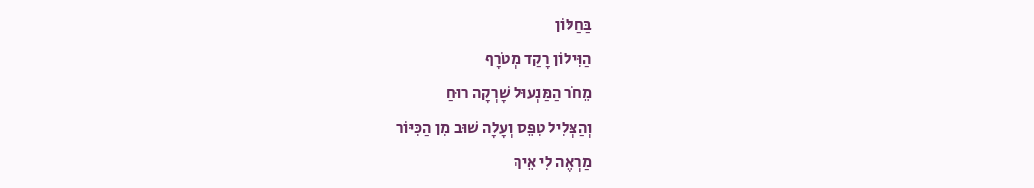בַּחַלּוֹן
הַוִּילוֹן רָקַד מְטֹרָף
מֵחֹר הַמַּנְעוּל שָׁרְקָה רוּחַ
וְהַצְּלִיל טִפֵּס וְעָלָה שׁוּב מִן הַכִּיּוֹר
מַרְאֶה לִי אֵיךְ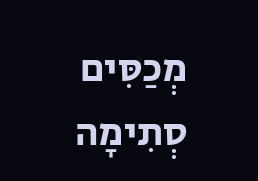מְכַסִּים סְתִימָה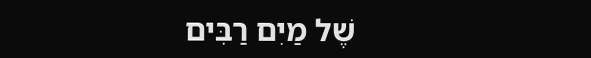שֶׁל מַיִם רַבִּים